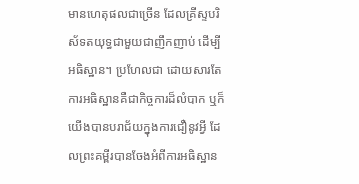មានហេតុផលជាច្រើន ដែលគ្រីស្ទបរិស័ទតយុទ្ធជាមួយជាញឹកញាប់ ដើម្បីអធិស្ឋាន។ ប្រហែលជា ដោយសារតែការអធិស្ឋានគឺជាកិច្ចការដ៏លំបាក ឬក៏យើងបានបរាជ័យក្នុងការជឿនូវអ្វី ដែលព្រះគម្ពីរបានចែងអំពីការអធិស្ឋាន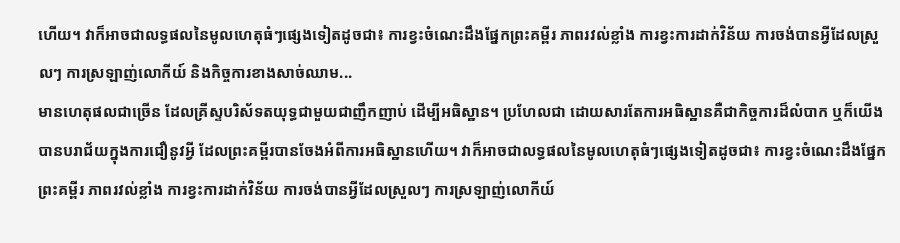ហើយ។ វាក៏អាចជាលទ្ធផលនៃមូលហេតុធំៗផ្សេងទៀតដូចជា៖ ការខ្វះចំណេះដឹងផ្នែកព្រះគម្ពីរ ភាពរវល់ខ្លាំង ការខ្វះការដាក់វិន័យ ការចង់បានអ្វីដែលស្រួលៗ ការស្រឡាញ់លោកីយ៍ និងកិច្ចការខាងសាច់ឈាម...
មានហេតុផលជាច្រើន ដែលគ្រីស្ទបរិស័ទតយុទ្ធជាមួយជាញឹកញាប់ ដើម្បីអធិស្ឋាន។ ប្រហែលជា ដោយសារតែការអធិស្ឋានគឺជាកិច្ចការដ៏លំបាក ឬក៏យើងបានបរាជ័យក្នុងការជឿនូវអ្វី ដែលព្រះគម្ពីរបានចែងអំពីការអធិស្ឋានហើយ។ វាក៏អាចជាលទ្ធផលនៃមូលហេតុធំៗផ្សេងទៀតដូចជា៖ ការខ្វះចំណេះដឹងផ្នែកព្រះគម្ពីរ ភាពរវល់ខ្លាំង ការខ្វះការដាក់វិន័យ ការចង់បានអ្វីដែលស្រួលៗ ការស្រឡាញ់លោកីយ៍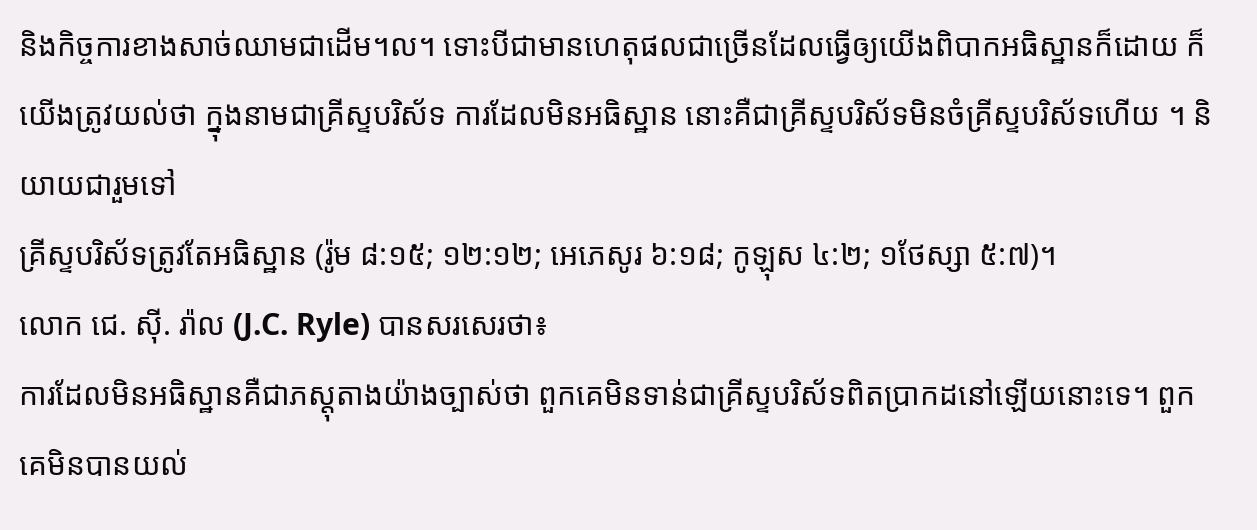និងកិច្ចការខាងសាច់ឈាមជាដើម។ល។ ទោះបីជាមានហេតុផលជាច្រើនដែលធ្វើឲ្យយើងពិបាកអធិស្ឋានក៏ដោយ ក៏យើងត្រូវយល់ថា ក្នុងនាមជាគ្រីស្ទបរិស័ទ ការដែលមិនអធិស្ឋាន នោះគឺជាគ្រីស្ទបរិស័ទមិនចំគ្រីស្ទបរិស័ទហើយ ។ និយាយជារួមទៅ
គ្រីស្ទបរិស័ទត្រូវតែអធិស្ឋាន (រ៉ូម ៨:១៥; ១២:១២; អេភេសូរ ៦:១៨; កូឡុស ៤:២; ១ថែស្សា ៥:៧)។
លោក ជេ. ស៊ី. រ៉ាល (J.C. Ryle) បានសរសេរថា៖
ការដែលមិនអធិស្ឋានគឺជាភស្តុតាងយ៉ាងច្បាស់ថា ពួកគេមិនទាន់ជាគ្រីស្ទបរិស័ទពិតប្រាកដនៅឡើយនោះទេ។ ពួកគេមិនបានយល់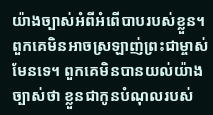យ៉ាងច្បាស់អំពីអំពើបាបរបស់ខ្លួន។ ពួកគេមិនអាចស្រឡាញ់ព្រះជាម្ចាស់មែនទេ។ ពួកគេមិនបានយល់យ៉ាងច្បាស់ថា ខ្លួនជាកូនបំណុលរបស់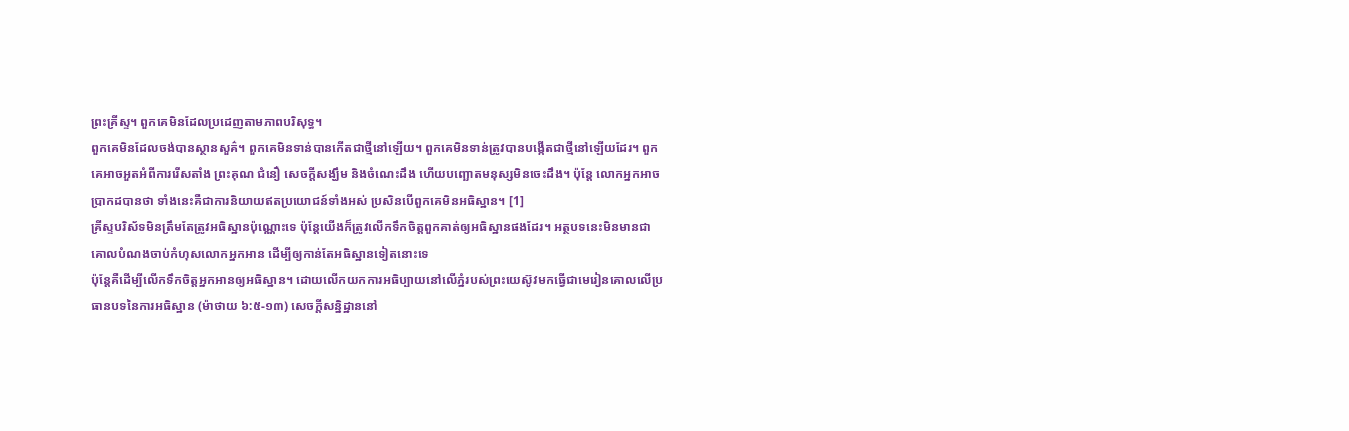ព្រះគ្រីស្ទ។ ពួកគេមិនដែលប្រដេញតាមភាពបរិសុទ្ធ។
ពួកគេមិនដែលចង់បានស្ថានសួគ៌។ ពួកគេមិនទាន់បានកើតជាថ្មីនៅឡើយ។ ពួកគេមិនទាន់ត្រូវបានបង្កើតជាថ្មីនៅឡើយដែរ។ ពួកគេអាចអួតអំពីការរើសតាំង ព្រះគុណ ជំនឿ សេចក្តីសង្ឃឹម និងចំណេះដឹង ហើយបញ្ឆោតមនុស្សមិនចេះដឹង។ ប៉ុន្តែ លោកអ្នកអាចប្រាកដបានថា ទាំងនេះគឺជាការនិយាយឥតប្រយោជន៍ទាំងអស់ ប្រសិនបើពួកគេមិនអធិស្ឋាន។ [1]
គ្រីស្ទបរិស័ទមិនត្រឹមតែត្រូវអធិស្ឋានប៉ុណ្ណោះទេ ប៉ុន្តែយើងក៏ត្រូវលើកទឹកចិត្តពួកគាត់ឲ្យអធិស្ឋានផងដែរ។ អត្ថបទនេះមិនមានជាគោលបំណងចាប់កំហុសលោកអ្នកអាន ដើម្បីឲ្យកាន់តែអធិស្ឋានទៀតនោះទេ
ប៉ុន្តែគឺដើម្បីលើកទឹកចិត្តអ្នកអានឲ្យអធិស្ឋាន។ ដោយលើកយកការអធិប្បាយនៅលើភ្នំរបស់ព្រះយេស៊ូវមកធ្វើជាមេរៀនគោលលើប្រធានបទនៃការអធិស្ឋាន (ម៉ាថាយ ៦:៥-១៣) សេចក្ដីសន្និដ្ឋាននៅ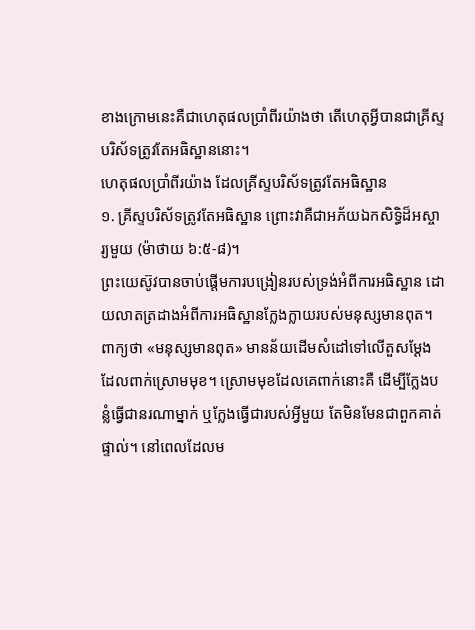ខាងក្រោមនេះគឺជាហេតុផលប្រាំពីរយ៉ាងថា តើហេតុអ្វីបានជាគ្រីស្ទបរិស័ទត្រូវតែអធិស្ឋាននោះ។
ហេតុផលប្រាំពីរយ៉ាង ដែលគ្រីស្ទបរិស័ទត្រូវតែអធិស្ឋាន
១. គ្រីស្ទបរិស័ទត្រូវតែអធិស្ឋាន ព្រោះវាគឺជាអភ័យឯកសិទ្ធិដ៏អស្ចារ្យមួយ (ម៉ាថាយ ៦:៥-៨)។
ព្រះយេស៊ូវបានចាប់ផ្ដើមការបង្រៀនរបស់ទ្រង់អំពីការអធិស្ឋាន ដោយលាតត្រដាងអំពីការអធិស្ឋានក្លែងក្លាយរបស់មនុស្សមានពុត។ ពាក្យថា «មនុស្សមានពុត» មានន័យដើមសំដៅទៅលើតួសម្ដែង ដែលពាក់ស្រោមមុខ។ ស្រោមមុខដែលគេពាក់នោះគឺ ដើម្បីក្លែងបន្លំធ្វើជានរណាម្នាក់ ឬក្លែងធ្វើជារបស់អ្វីមួយ តែមិនមែនជាពួកគាត់ផ្ទាល់។ នៅពេលដែលម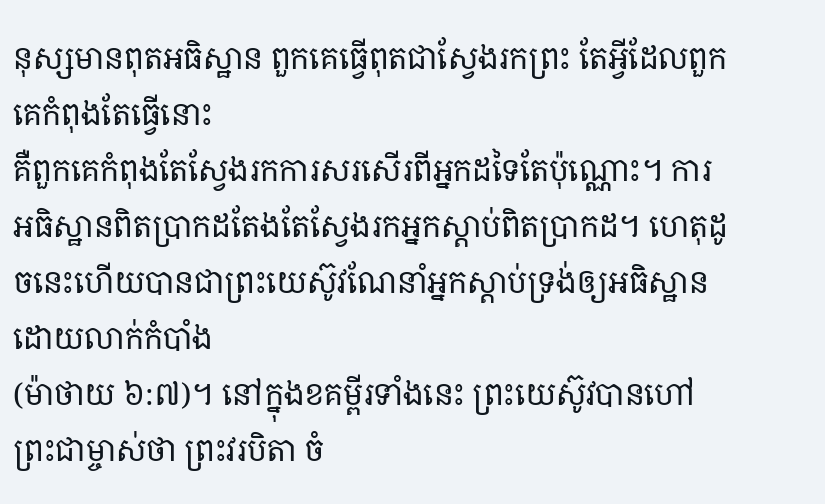នុស្សមានពុតអធិស្ឋាន ពួកគេធ្វើពុតជាស្វែងរកព្រះ តែអ្វីដែលពួកគេកំពុងតែធ្វើនោះ
គឺពួកគេកំពុងតែស្វែងរកការសរសើរពីអ្នកដទៃតែប៉ុណ្ណោះ។ ការអធិស្ឋានពិតប្រាកដតែងតែស្វែងរកអ្នកស្តាប់ពិតប្រាកដ។ ហេតុដូចនេះហើយបានជាព្រះយេស៊ូវណែនាំអ្នកស្តាប់ទ្រង់ឲ្យអធិស្ឋានដោយលាក់កំបាំង
(ម៉ាថាយ ៦:៧)។ នៅក្នុងខគម្ពីរទាំងនេះ ព្រះយេស៊ូវបានហៅព្រះជាម្ចាស់ថា ព្រះវរបិតា ចំ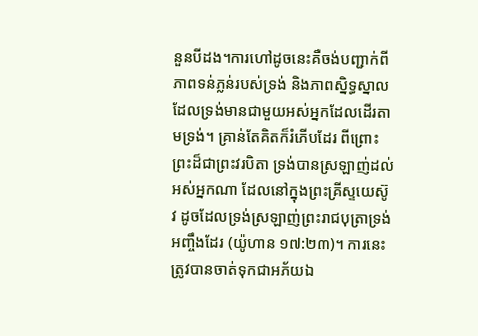នួនបីដង។ការហៅដូចនេះគឺចង់បញ្ជាក់ពីភាពទន់ភ្លន់របស់ទ្រង់ និងភាពស្និទ្ធស្នាល ដែលទ្រង់មានជាមួយអស់អ្នកដែលដើរតាមទ្រង់។ គ្រាន់តែគិតក៏រំភើបដែរ ពីព្រោះព្រះដ៏ជាព្រះវរបិតា ទ្រង់បានស្រឡាញ់ដល់អស់អ្នកណា ដែលនៅក្នុងព្រះគ្រីស្ទយេស៊ូវ ដូចដែលទ្រង់ស្រឡាញ់ព្រះរាជបុត្រាទ្រង់ អញ្ចឹងដែរ (យ៉ូហាន ១៧:២៣)។ ការនេះត្រូវបានចាត់ទុកជាអភ័យឯ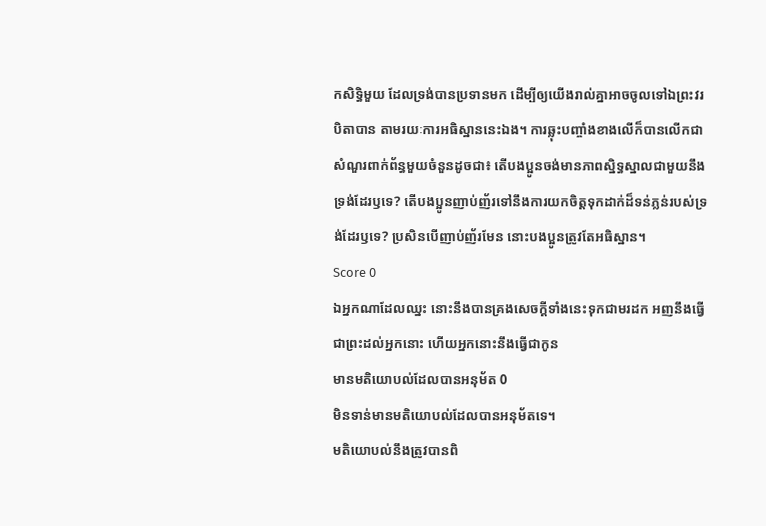កសិទ្ធិមួយ ដែលទ្រង់បានប្រទានមក ដើម្បីឲ្យយើងរាល់គ្នាអាចចូលទៅឯព្រះវរបិតាបាន តាមរយៈការអធិស្ឋាននេះឯង។ ការឆ្លុះបញ្ចាំងខាងលើក៏បានលើកជាសំណួរពាក់ព័ន្ធមួយចំនួនដូចជា៖ តើបងប្អូនចង់មានភាពស្និទ្ធស្នាលជាមួយនឹងទ្រង់ដែរឫទេ? តើបងប្អូនញាប់ញ័រទៅនឹងការយកចិត្តទុកដាក់ដ៏ទន់ភ្លន់របស់ទ្រង់ដែរឫទេ? ប្រសិនបើញាប់ញ័រមែន នោះបងប្អូនត្រូវតែអធិស្ឋាន។
Score 0
ឯអ្នកណាដែលឈ្នះ នោះនឹងបានគ្រងសេចក្ដីទាំងនេះទុកជាមរដក អញនឹងធ្វើជាព្រះដល់អ្នកនោះ ហើយអ្នកនោះនឹងធ្វើជាកូន
មានមតិយោបល់ដែលបានអនុម័ត 0
មិនទាន់មានមតិយោបល់ដែលបានអនុម័តទេ។
មតិយោបល់នឹងត្រូវបានពិ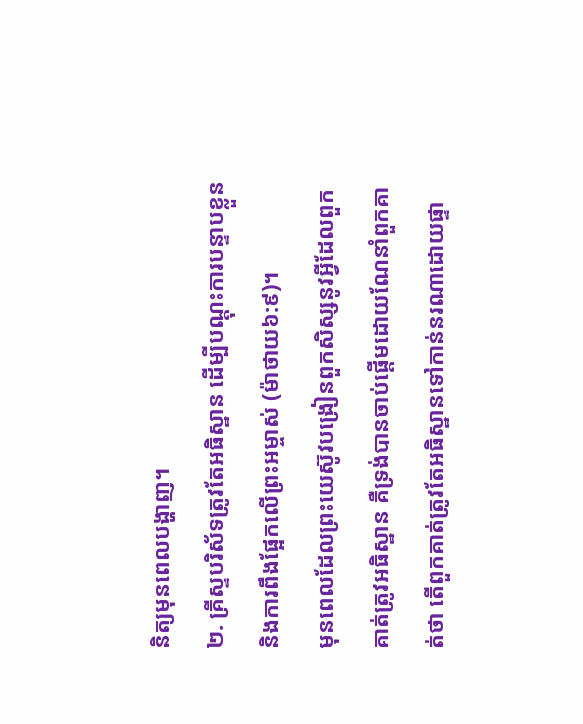និត្យមុនពេលបង្ហាញ។
២. គ្រីស្ទបរិស័ទត្រូវតែអធិស្ឋាន ដើម្បីបណ្ដុះការបន្ទាបខ្លួន និងការពឹងផ្អែកលើព្រះអម្ចាស់ (ម៉ាថាយ៦:៩)។
មុនពេលដែលព្រះយេស៊ូវបង្រៀនពួកសិស្សនូវអ្វីដែលពួកគាត់ត្រូវអធិស្ឋាន គឺទ្រង់បានចាប់ផ្ដើមដោយណែនាំពួកគាត់ថា តើពួកគាត់ត្រូវតែអធិស្ឋានទៅកាន់នរណាដោយផ្ទា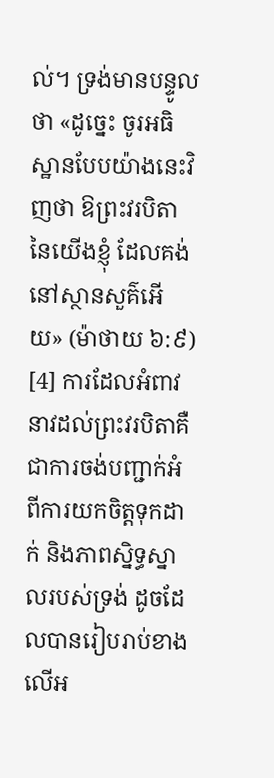ល់។ ទ្រង់មានបន្ទូលថា «ដូច្នេះ ចូរអធិស្ឋានបែបយ៉ាងនេះវិញថា ឱព្រះវរបិតានៃយើងខ្ញុំ ដែលគង់នៅស្ថានសួគ៌អើយ» (ម៉ាថាយ ៦:៩) [4] ការដែលអំពាវនាវដល់ព្រះវរបិតាគឺជាការចង់បញ្ជាក់អំពីការយកចិត្តទុកដាក់ និងភាពស្និទ្ធស្នាលរបស់ទ្រង់ ដូចដែលបានរៀបរាប់ខាងលើអ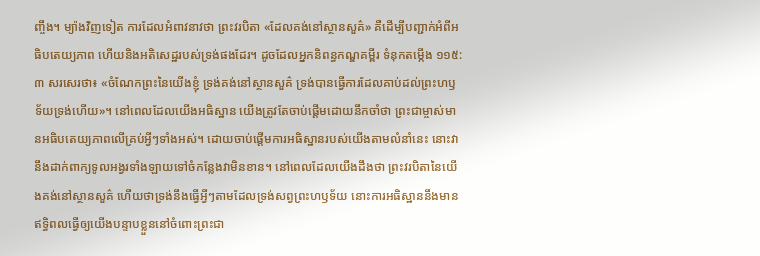ញ្ចឹង។ ម្យ៉ាងវិញទៀត ការដែលអំពាវនាវថា ព្រះវរបិតា «ដែលគង់នៅស្ថានសួគ៌» គឺដើម្បីបញ្ជាក់អំពីអធិបតេយ្យភាព ហើយនិងអតិសេដ្ឋរបស់ទ្រង់ផងដែរ។ ដូចដែលអ្នកនិពន្ធកណ្ឌគម្ពីរ ទំនុកតម្កើង ១១៥:៣ សរសេរថា៖ «ចំណែកព្រះនៃយើងខ្ញុំ ទ្រង់គង់នៅស្ថានសួគ៌ ទ្រង់បានធ្វើការដែលគាប់ដល់ព្រះហឫទ័យទ្រង់ហើយ»។ នៅពេលដែលយើងអធិស្ឋាន យើងត្រូវតែចាប់ផ្ដើមដោយនឹកចាំថា ព្រះជាម្ចាស់មានអធិបតេយ្យភាពលើគ្រប់អ្វីៗទាំងអស់។ ដោយចាប់ផ្ដើមការអធិស្ឋានរបស់យើងតាមលំនាំនេះ នោះវានឹងដាក់ពាក្យទូលអង្វរទាំងឡាយទៅចំកន្លែងវាមិនខាន។ នៅពេលដែលយើងដឹងថា ព្រះវរបិតានៃយើងគង់នៅស្ថានសួគ៌ ហើយថាទ្រង់នឹងធ្វើអ្វីៗតាមដែលទ្រង់សព្វព្រះហឫទ័យ នោះការអធិស្ឋាននឹងមានឥទ្ធិពលធ្វើឲ្យយើងបន្ទាបខ្លួននៅចំពោះព្រះជា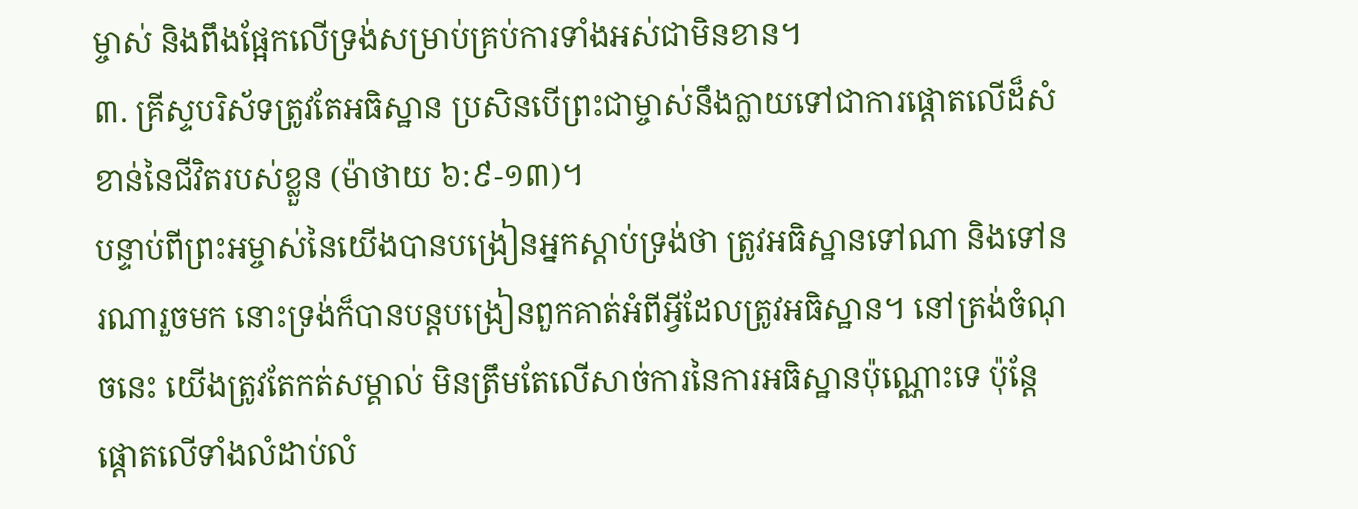ម្ចាស់ និងពឹងផ្អែកលើទ្រង់សម្រាប់គ្រប់ការទាំងអស់ជាមិនខាន។
៣. គ្រីស្ទបរិស័ទត្រូវតែអធិស្ឋាន ប្រសិនបើព្រះជាម្ចាស់នឹងក្លាយទៅជាការផ្តោតលើដ៏សំខាន់នៃជីវិតរបស់ខ្លួន (ម៉ាថាយ ៦:៩-១៣)។
បន្ទាប់ពីព្រះអម្ចាស់នៃយើងបានបង្រៀនអ្នកស្តាប់ទ្រង់ថា ត្រូវអធិស្ឋានទៅណា និងទៅនរណារួចមក នោះទ្រង់ក៏បានបន្តបង្រៀនពួកគាត់អំពីអ្វីដែលត្រូវអធិស្ឋាន។ នៅត្រង់ចំណុចនេះ យើងត្រូវតែកត់សម្គាល់ មិនត្រឹមតែលើសាច់ការនៃការអធិស្ឋានប៉ុណ្ណោះទេ ប៉ុន្តែផ្ដោតលើទាំងលំដាប់លំ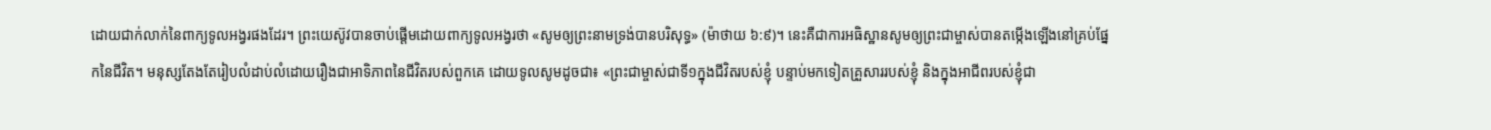ដោយជាក់លាក់នៃពាក្យទូលអង្វរផងដែរ។ ព្រះយេស៊ូវបានចាប់ផ្ដើមដោយពាក្យទូលអង្វរថា «សូមឲ្យព្រះនាមទ្រង់បានបរិសុទ្ធ» (ម៉ាថាយ ៦:៩)។ នេះគឺជាការអធិស្ឋានសូមឲ្យព្រះជាម្ចាស់បានតម្កើងឡើងនៅគ្រប់ផ្នែកនៃជីវិត។ មនុស្សតែងតែរៀបលំដាប់លំដោយរឿងជាអាទិភាពនៃជីវិតរបស់ពួកគេ ដោយទូលសូមដូចជា៖ «ព្រះជាម្ចាស់ជាទី១ក្នុងជីវិតរបស់ខ្ញុំ បន្ទាប់មកទៀតគ្រួសាររបស់ខ្ញុំ និងក្នុងអាជីពរបស់ខ្ញុំជា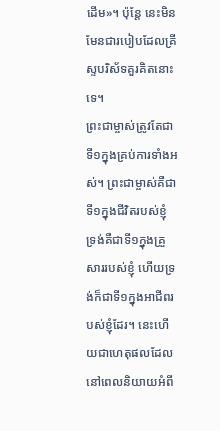ដើម»។ ប៉ុន្តែ នេះមិនមែនជារបៀបដែលគ្រីស្ទបរិស័ទគួរគិតនោះទេ។
ព្រះជាម្ចាស់ត្រូវតែជាទី១ក្នុងគ្រប់ការទាំងអស់។ ព្រះជាម្ចាស់គឺជាទី១ក្នុងជីវិតរបស់ខ្ញុំ ទ្រង់គឺជាទី១ក្នុងគ្រួសាររបស់ខ្ញុំ ហើយទ្រង់ក៏ជាទី១ក្នុងអាជីពរបស់ខ្ញុំដែរ។ នេះហើយជាហេតុផលដែលនៅពេលនិយាយអំពី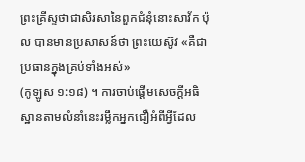ព្រះគ្រីស្ទថាជាសិរសានៃពួកជំនុំនោះសាវ័ក ប៉ុល បានមានប្រសាសន៍ថា ព្រះយេស៊ូវ «គឺជាប្រធានក្នុងគ្រប់ទាំងអស់»
(កូឡូស ១:១៨) ។ ការចាប់ផ្ដើមសេចក្តីអធិស្ឋានតាមលំនាំនេះរម្លឹកអ្នកជឿអំពីអ្វីដែល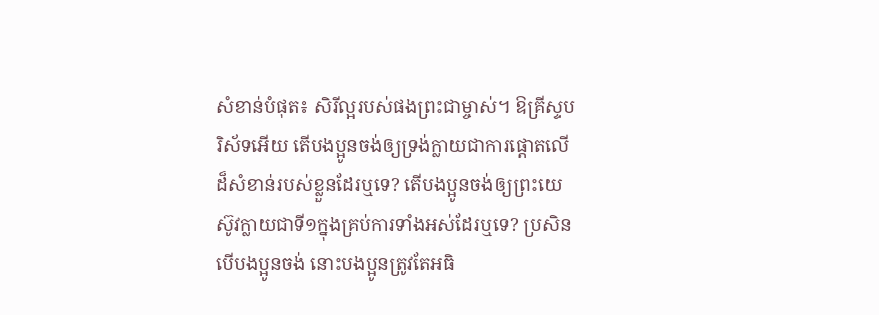សំខាន់បំផុត៖ សិរីល្អរបស់ផងព្រះជាម្ចាស់។ ឱគ្រីស្ទបរិស័ទអើយ តើបងប្អូនចង់ឲ្យទ្រង់ក្លាយជាការផ្ដោតលើដ៏សំខាន់របស់ខ្លួនដែរឬទេ? តើបងប្អូនចង់ឲ្យព្រះយេស៊ូវក្លាយជាទី១ក្នុងគ្រប់ការទាំងអស់ដែរឬទេ? ប្រសិនបើបងប្អូនចង់ នោះបងប្អូនត្រូវតែអធិ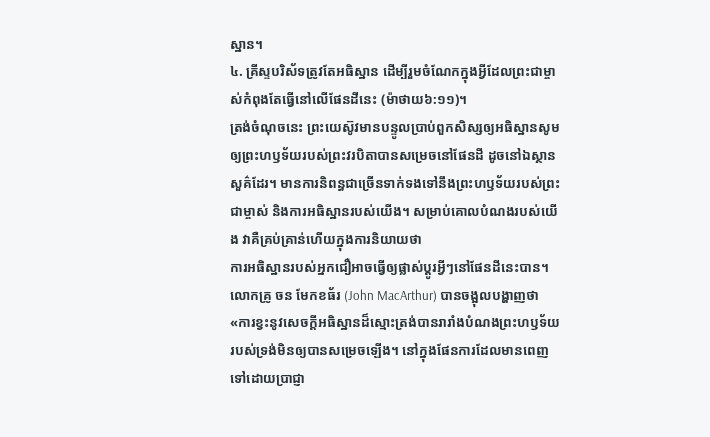ស្ឋាន។
៤. គ្រីស្ទបរិស័ទត្រូវតែអធិស្ឋាន ដើម្បីរួមចំណែកក្នុងអ្វីដែលព្រះជាម្ចាស់កំពុងតែធ្វើនៅលើផែនដីនេះ (ម៉ាថាយ៦:១១)។
ត្រង់ចំណុចនេះ ព្រះយេស៊ូវមានបន្ទូលប្រាប់ពួកសិស្សឲ្យអធិស្ឋានសូមឲ្យព្រះហឫទ័យរបស់ព្រះវរបិតាបានសម្រេចនៅផែនដី ដូចនៅឯស្ថានសួគ៌ដែរ។ មានការនិពន្ធជាច្រើនទាក់ទងទៅនឹងព្រះហឫទ័យរបស់ព្រះជាម្ចាស់ និងការអធិស្ឋានរបស់យើង។ សម្រាប់គោលបំណងរបស់យើង វាគឺគ្រប់គ្រាន់ហើយក្នុងការនិយាយថា
ការអធិស្ឋានរបស់អ្នកជឿអាចធ្វើឲ្យផ្លាស់ប្ដូរអ្វីៗនៅផែនដីនេះបាន។ លោកគ្រូ ចន មែកខធ័រ (John MacArthur) បានចង្អុលបង្ហាញថា «ការខ្វះនូវសេចក្តីអធិស្ឋានដ៏ស្មោះត្រង់បានរារាំងបំណងព្រះហឫទ័យរបស់ទ្រង់មិនឲ្យបានសម្រេចឡើង។ នៅក្នុងផែនការដែលមានពេញទៅដោយប្រាជ្ញា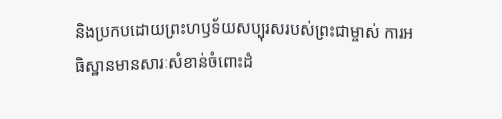និងប្រកបដោយព្រះហឫទ័យសប្បុរសរបស់ព្រះជាម្ចាស់ ការអធិស្ឋានមានសារៈសំខាន់ចំពោះដំ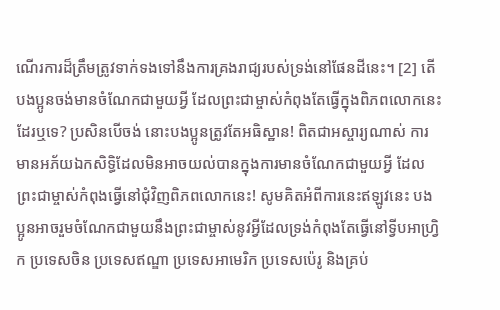ណើរការដ៏ត្រឹមត្រូវទាក់ទងទៅនឹងការគ្រងរាជ្យរបស់ទ្រង់នៅផែនដីនេះ។ [2] តើបងប្អូនចង់មានចំណែកជាមួយអ្វី ដែលព្រះជាម្ចាស់កំពុងតែធ្វើក្នុងពិភពលោកនេះដែរឬទេ? ប្រសិនបើចង់ នោះបងប្អូនត្រូវតែអធិស្ឋាន! ពិតជាអស្ចារ្យណាស់ ការមានអភ័យឯកសិទ្ធិដែលមិនអាចយល់បានក្នុងការមានចំណែកជាមួយអ្វី ដែលព្រះជាម្ចាស់កំពុងធ្វើនៅជុំវិញពិភពលោកនេះ! សូមគិតអំពីការនេះឥឡូវនេះ បងប្អូនអាចរួមចំណែកជាមួយនឹងព្រះជាម្ចាស់នូវអ្វីដែលទ្រង់កំពុងតែធ្វើនៅទ្វីបអាហ្រ្វិក ប្រទេសចិន ប្រទេសឥណ្ឌា ប្រទេសអាមេរិក ប្រទេសប៉េរូ និងគ្រប់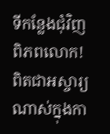ទីកន្លែងជុំវិញពិភពលោក!
ពិតជាអស្ចារ្យណាស់ក្នុងកា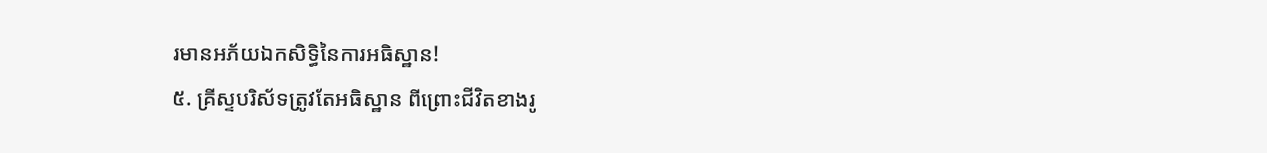រមានអភ័យឯកសិទ្ធិនៃការអធិស្ឋាន!
៥. គ្រីស្ទបរិស័ទត្រូវតែអធិស្ឋាន ពីព្រោះជីវិតខាងរូ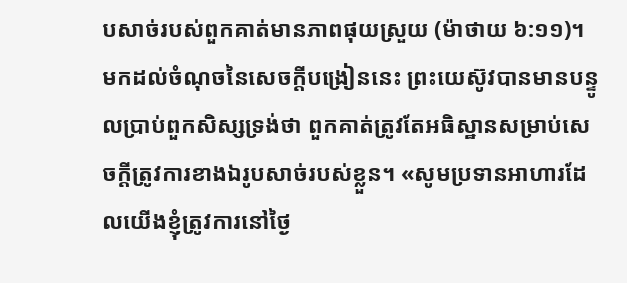បសាច់របស់ពួកគាត់មានភាពផុយស្រួយ (ម៉ាថាយ ៦:១១)។
មកដល់ចំណុចនៃសេចក្ដីបង្រៀននេះ ព្រះយេស៊ូវបានមានបន្ទូលប្រាប់ពួកសិស្សទ្រង់ថា ពួកគាត់ត្រូវតែអធិស្ឋានសម្រាប់សេចក្ដីត្រូវការខាងឯរូបសាច់របស់ខ្លួន។ «សូមប្រទានអាហារដែលយើងខ្ញុំត្រូវការនៅថ្ងៃ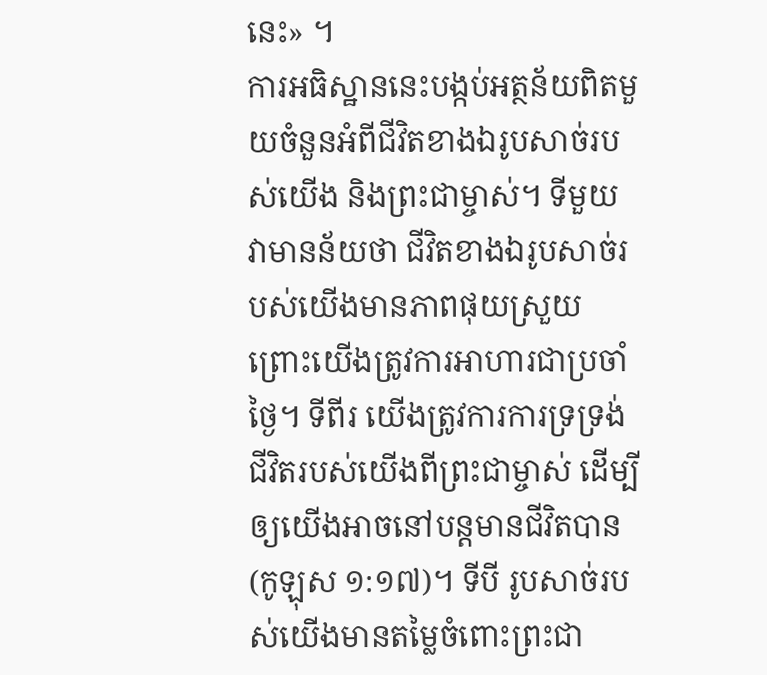នេះ» ។
ការអធិស្ឋាននេះបង្កប់អត្ថន័យពិតមួយចំនួនអំពីជីវិតខាងឯរូបសាច់របស់យើង និងព្រះជាម្ចាស់។ ទីមួយ វាមានន័យថា ជីវិតខាងឯរូបសាច់របស់យើងមានភាពផុយស្រួយ ព្រោះយើងត្រូវការអាហារជាប្រចាំថ្ងៃ។ ទីពីរ យើងត្រូវការការទ្រទ្រង់ជីវិតរបស់យើងពីព្រះជាម្ចាស់ ដើម្បីឲ្យយើងអាចនៅបន្តមានជីវិតបាន (កូឡុស ១:១៧)។ ទីបី រូបសាច់របស់យើងមានតម្លៃចំពោះព្រះជា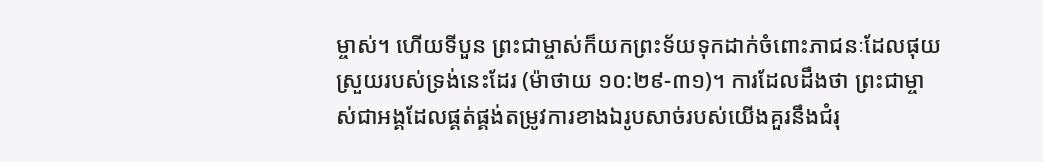ម្ចាស់។ ហើយទីបួន ព្រះជាម្ចាស់ក៏យកព្រះទ័យទុកដាក់ចំពោះភាជនៈដែលផុយស្រួយរបស់ទ្រង់នេះដែរ (ម៉ាថាយ ១០:២៩-៣១)។ ការដែលដឹងថា ព្រះជាម្ចាស់ជាអង្គដែលផ្គត់ផ្គង់តម្រូវការខាងឯរូបសាច់របស់យើងគួរនឹងជំរុ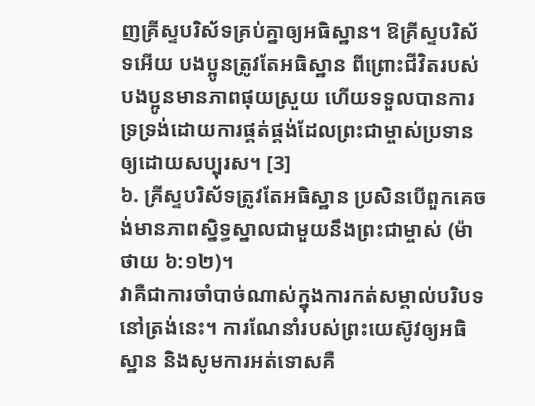ញគ្រីស្ទបរិស័ទគ្រប់គ្នាឲ្យអធិស្ឋាន។ ឱគ្រីស្ទបរិស័ទអើយ បងប្អូនត្រូវតែអធិស្ឋាន ពីព្រោះជីវិតរបស់បងប្អូនមានភាពផុយស្រួយ ហើយទទួលបានការទ្រទ្រង់ដោយការផ្គត់ផ្គង់ដែលព្រះជាម្ចាស់ប្រទានឲ្យដោយសប្បុរស។ [3]
៦. គ្រីស្ទបរិស័ទត្រូវតែអធិស្ឋាន ប្រសិនបើពួកគេចង់មានភាពស្និទ្ធស្នាលជាមួយនឹងព្រះជាម្ចាស់ (ម៉ាថាយ ៦:១២)។
វាគឺជាការចាំបាច់ណាស់ក្នុងការកត់សម្គាល់បរិបទនៅត្រង់នេះ។ ការណែនាំរបស់ព្រះយេស៊ូវឲ្យអធិស្ឋាន និងសូមការអត់ទោសគឺ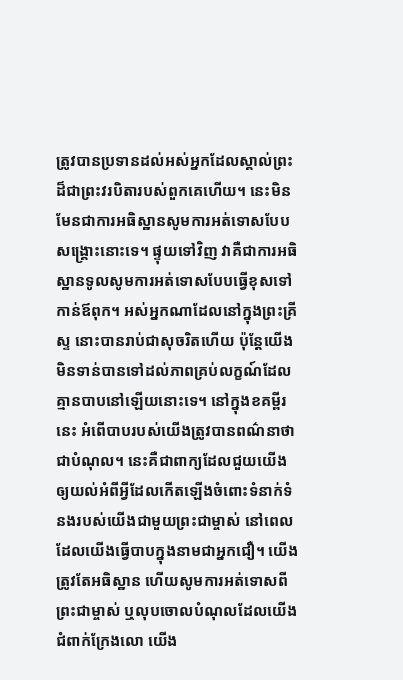ត្រូវបានប្រទានដល់អស់អ្នកដែលស្គាល់ព្រះដ៏ជាព្រះវរបិតារបស់ពួកគេហើយ។ នេះមិនមែនជាការអធិស្ឋានសូមការអត់ទោសបែបសង្គ្រោះនោះទេ។ ផ្ទុយទៅវិញ វាគឺជាការអធិស្ឋានទូលសូមការអត់ទោសបែបធ្វើខុសទៅកាន់ឪពុក។ អស់អ្នកណាដែលនៅក្នុងព្រះគ្រីស្ទ នោះបានរាប់ជាសុចរិតហើយ ប៉ុន្តែយើងមិនទាន់បានទៅដល់ភាពគ្រប់លក្ខណ៍ដែលគ្មានបាបនៅឡើយនោះទេ។ នៅក្នុងខគម្ពីរនេះ អំពើបាបរបស់យើងត្រូវបានពណ៌នាថាជាបំណុល។ នេះគឺជាពាក្យដែលជួយយើងឲ្យយល់អំពីអ្វីដែលកើតឡើងចំពោះទំនាក់ទំនងរបស់យើងជាមួយព្រះជាម្ចាស់ នៅពេលដែលយើងធ្វើបាបក្នុងនាមជាអ្នកជឿ។ យើងត្រូវតែអធិស្ឋាន ហើយសូមការអត់ទោសពីព្រះជាម្ចាស់ ឬលុបចោលបំណុលដែលយើងជំពាក់ក្រែងលោ យើង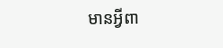មានអ្វីពា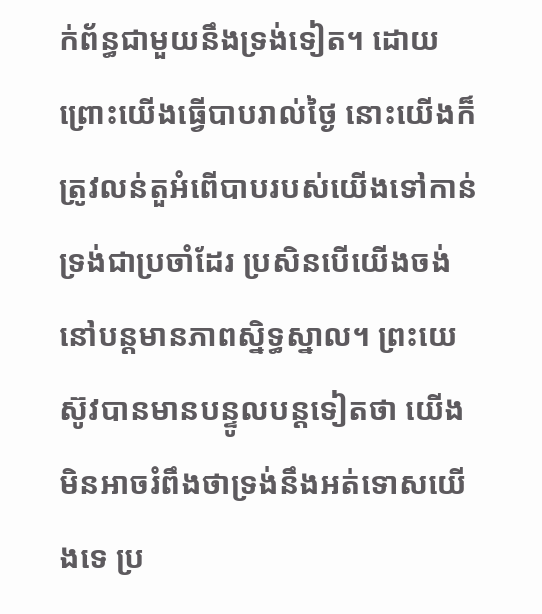ក់ព័ន្ធជាមួយនឹងទ្រង់ទៀត។ ដោយព្រោះយើងធ្វើបាបរាល់ថ្ងៃ នោះយើងក៏ត្រូវលន់តួអំពើបាបរបស់យើងទៅកាន់ទ្រង់ជាប្រចាំដែរ ប្រសិនបើយើងចង់នៅបន្តមានភាពស្និទ្ធស្នាល។ ព្រះយេស៊ូវបានមានបន្ទូលបន្តទៀតថា យើងមិនអាចរំពឹងថាទ្រង់នឹងអត់ទោសយើងទេ ប្រ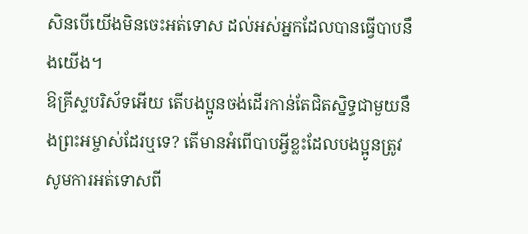សិនបើយើងមិនចេះអត់ទោស ដល់អស់អ្នកដែលបានធ្វើបាបនឹងយើង។
ឱគ្រីស្ទបរិស័ទអើយ តើបងប្អូនចង់ដើរកាន់តែជិតស្និទ្ធជាមួយនឹងព្រះអម្ចាស់ដែរឬទេ? តើមានអំពើបាបអ្វីខ្លះដែលបងប្អូនត្រូវសូមការអត់ទោសពី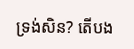ទ្រង់សិន? តើបង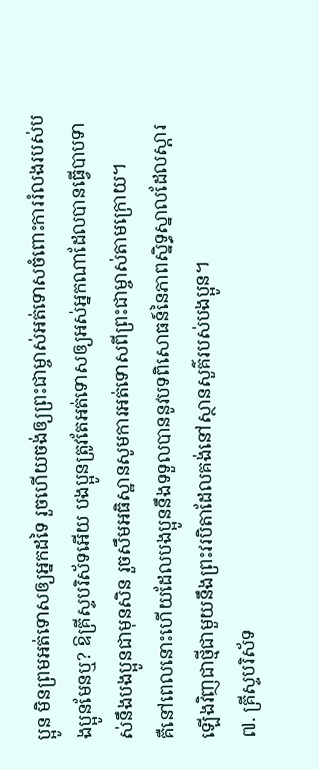ប្អូន មិនព្រមអត់ទោសឲ្យអ្នកដទៃ រួចហើយចង់ឲ្យព្រះជាម្ចាស់អត់ទោសចំពោះការរំលងរបស់បងប្អូនមែនឬ? ឱគ្រីស្ទបរិស័ទអើយ បងប្អូនត្រូវតែអត់ទោសឲ្យអស់អ្នកណាដែលបានធ្វើបាបទាស់នឹងបងប្អូនជាមុនសិន រួចសឹមអធិស្ឋានសូមការអត់ទោសពីព្រះជាម្ចាស់តាមក្រោយ។
គឺនៅពេលនោះហើយដែលបងប្អូននឹងទទួលបាននូវបទពិសោធន៍នៃភាពស្និទ្ធស្នាលដែលស្ដារឡើងវិញជាថ្មីជាមួយនឹងព្រះវរបិតាដែលគង់នៅស្ថានសួគ៌របស់បងប្អូន។
៧. គ្រីស្ទបរិស័ទ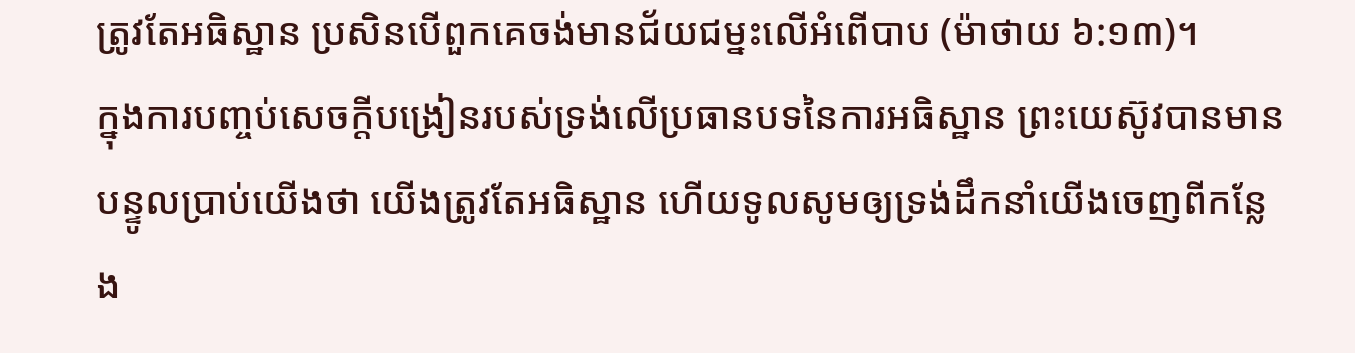ត្រូវតែអធិស្ឋាន ប្រសិនបើពួកគេចង់មានជ័យជម្នះលើអំពើបាប (ម៉ាថាយ ៦:១៣)។
ក្នុងការបញ្ចប់សេចក្តីបង្រៀនរបស់ទ្រង់លើប្រធានបទនៃការអធិស្ឋាន ព្រះយេស៊ូវបានមានបន្ទូលប្រាប់យើងថា យើងត្រូវតែអធិស្ឋាន ហើយទូលសូមឲ្យទ្រង់ដឹកនាំយើងចេញពីកន្លែង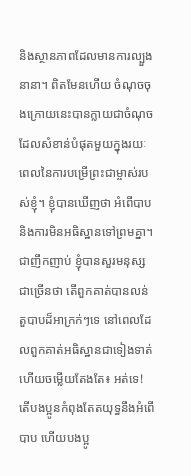និងស្ថានភាពដែលមានការល្បួងនានា។ ពិតមែនហើយ ចំណុចចុងក្រោយនេះបានក្លាយជាចំណុចដែលសំខាន់បំផុតមួយក្នុងរយៈពេលនៃការបម្រើព្រះជាម្ចាស់របស់ខ្ញុំ។ ខ្ញុំបានឃើញថា អំពើបាប និងការមិនអធិស្ឋានទៅព្រមគ្នា។ ជាញឹកញាប់ ខ្ញុំបានសួរមនុស្សជាច្រើនថា តើពួកគាត់បានលន់តួបាបដ៏អាក្រក់ៗទេ នៅពេលដែលពួកគាត់អធិស្ឋានជាទៀងទាត់ ហើយចម្លើយតែងតែ៖ អត់ទេ! តើបងប្អូនកំពុងតែតយុទ្ធនឹងអំពើបាប ហើយបងប្អូ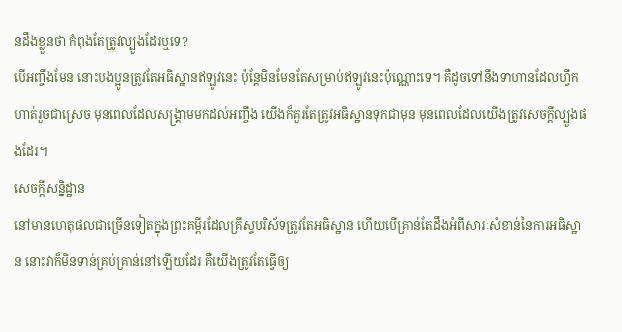នដឹងខ្លួនថា កំពុងតែត្រូវល្បួងដែរឬទេ?
បើអញ្ចឹងមែន នោះបងប្អូនត្រូវតែអធិស្ឋានឥឡូវនេះ ប៉ុន្តែមិនមែនតែសម្រាប់ឥឡូវនេះប៉ុណ្ណោះទេ។ គឺដូចទៅនឹងទាហានដែលហ្វឹកហាត់រួចជាស្រេច មុនពេលដែលសង្គ្រាមមកដល់អញ្ចឹង យើងក៏គួរតែត្រូវអធិស្ឋានទុកជាមុន មុនពេលដែលយើងត្រូវសេចក្តីល្បួងផងដែរ។
សេចក្តីសន្និដ្ឋាន
នៅមានហេតុផលជាច្រើនទៀតក្នុងព្រះគម្ពីរដែលគ្រីស្ទបរិស័ទត្រូវតែអធិស្ឋាន ហើយបើគ្រាន់តែដឹងអំពីសារៈសំខាន់នៃការអធិស្ឋាន នោះវាក៏មិនទាន់គ្រប់គ្រាន់នៅឡើយដែរ គឺយើងត្រូវតែធ្វើឲ្យ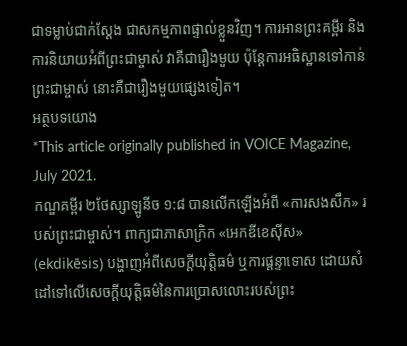ជាទម្លាប់ជាក់ស្ដែង ជាសកម្មភាពផ្ទាល់ខ្លួនវិញ។ ការអានព្រះគម្ពីរ និងការនិយាយអំពីព្រះជាម្ចាស់ វាគឺជារឿងមួយ ប៉ុន្តែការអធិស្ឋានទៅកាន់ព្រះជាម្ចាស់ នោះគឺជារឿងមួយផ្សេងទៀត។
អត្ថបទយោង
*This article originally published in VOICE Magazine, July 2021.
កណ្ឌគម្ពីរ ២ថែស្សាឡូនីច ១:៨ បានលើកឡើងអំពី «ការសងសឹក» របស់ព្រះជាម្ចាស់។ ពាក្យជាភាសាក្រិក «អេកឌីខេស៊ីស» (ekdikēsis) បង្ហាញអំពីសេចក្ដីយុត្តិធម៌ ឬការផ្ដន្ទាទោស ដោយសំដៅទៅលើសេចក្ដីយុត្តិធម៌នៃការប្រោសលោះរបស់ព្រះ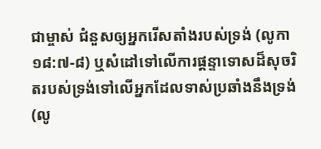ជាម្ចាស់ ជំនួសឲ្យអ្នករើសតាំងរបស់ទ្រង់ (លូកា ១៨:៧-៨) ឬសំដៅទៅលើការផ្ដន្ទាទោសដ៏សុចរិតរបស់ទ្រង់ទៅលើអ្នកដែលទាស់ប្រឆាំងនឹងទ្រង់ (លូ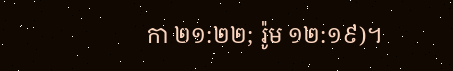កា ២១:២២; រ៉ូម ១២:១៩)។